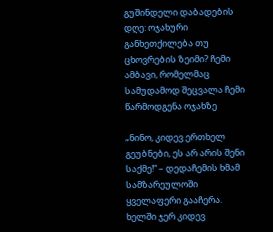გუშინდელი დაბადების დღე: ოჯახური განხეთქილება თუ ცხოვრების ზეიმი? ჩემი ამბავი, რომელმაც სამუდამოდ შეცვალა ჩემი წარმოდგენა ოჯახზე

„ნინო, კიდევ ერთხელ გეუბნები, ეს არ არის შენი საქმე!“ – დედაჩემის ხმამ სამზარეულოში ყველაფერი გააჩერა. ხელში ჯერ კიდევ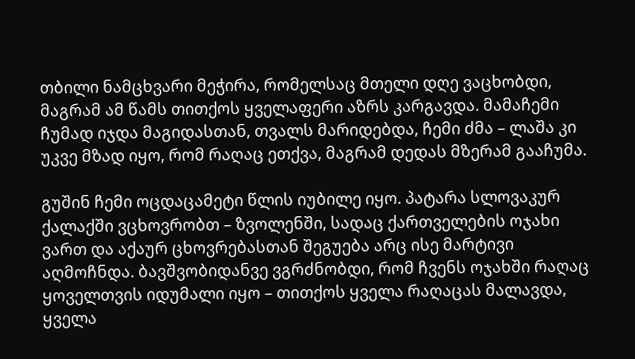თბილი ნამცხვარი მეჭირა, რომელსაც მთელი დღე ვაცხობდი, მაგრამ ამ წამს თითქოს ყველაფერი აზრს კარგავდა. მამაჩემი ჩუმად იჯდა მაგიდასთან, თვალს მარიდებდა, ჩემი ძმა – ლაშა კი უკვე მზად იყო, რომ რაღაც ეთქვა, მაგრამ დედას მზერამ გააჩუმა.

გუშინ ჩემი ოცდაცამეტი წლის იუბილე იყო. პატარა სლოვაკურ ქალაქში ვცხოვრობთ – ზვოლენში, სადაც ქართველების ოჯახი ვართ და აქაურ ცხოვრებასთან შეგუება არც ისე მარტივი აღმოჩნდა. ბავშვობიდანვე ვგრძნობდი, რომ ჩვენს ოჯახში რაღაც ყოველთვის იდუმალი იყო – თითქოს ყველა რაღაცას მალავდა, ყველა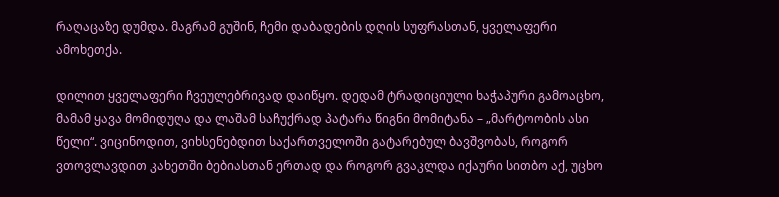რაღაცაზე დუმდა. მაგრამ გუშინ, ჩემი დაბადების დღის სუფრასთან, ყველაფერი ამოხეთქა.

დილით ყველაფერი ჩვეულებრივად დაიწყო. დედამ ტრადიციული ხაჭაპური გამოაცხო, მამამ ყავა მომიდუღა და ლაშამ საჩუქრად პატარა წიგნი მომიტანა – „მარტოობის ასი წელი“. ვიცინოდით, ვიხსენებდით საქართველოში გატარებულ ბავშვობას, როგორ ვთოვლავდით კახეთში ბებიასთან ერთად და როგორ გვაკლდა იქაური სითბო აქ, უცხო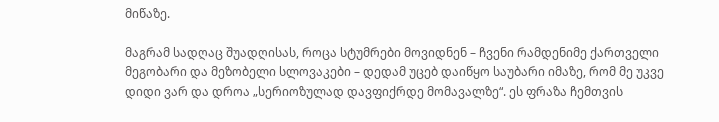მიწაზე.

მაგრამ სადღაც შუადღისას, როცა სტუმრები მოვიდნენ – ჩვენი რამდენიმე ქართველი მეგობარი და მეზობელი სლოვაკები – დედამ უცებ დაიწყო საუბარი იმაზე, რომ მე უკვე დიდი ვარ და დროა „სერიოზულად დავფიქრდე მომავალზე“. ეს ფრაზა ჩემთვის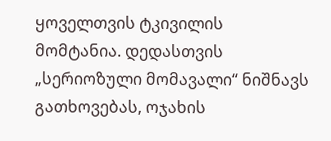ყოველთვის ტკივილის მომტანია. დედასთვის „სერიოზული მომავალი“ ნიშნავს გათხოვებას, ოჯახის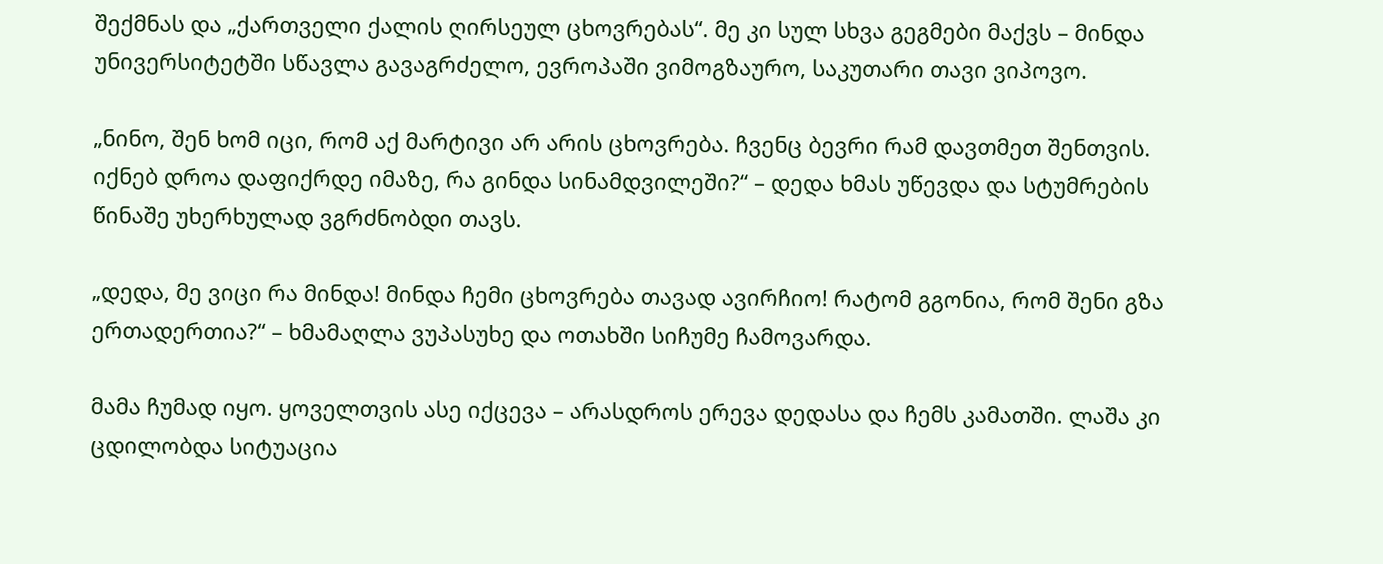შექმნას და „ქართველი ქალის ღირსეულ ცხოვრებას“. მე კი სულ სხვა გეგმები მაქვს – მინდა უნივერსიტეტში სწავლა გავაგრძელო, ევროპაში ვიმოგზაურო, საკუთარი თავი ვიპოვო.

„ნინო, შენ ხომ იცი, რომ აქ მარტივი არ არის ცხოვრება. ჩვენც ბევრი რამ დავთმეთ შენთვის. იქნებ დროა დაფიქრდე იმაზე, რა გინდა სინამდვილეში?“ – დედა ხმას უწევდა და სტუმრების წინაშე უხერხულად ვგრძნობდი თავს.

„დედა, მე ვიცი რა მინდა! მინდა ჩემი ცხოვრება თავად ავირჩიო! რატომ გგონია, რომ შენი გზა ერთადერთია?“ – ხმამაღლა ვუპასუხე და ოთახში სიჩუმე ჩამოვარდა.

მამა ჩუმად იყო. ყოველთვის ასე იქცევა – არასდროს ერევა დედასა და ჩემს კამათში. ლაშა კი ცდილობდა სიტუაცია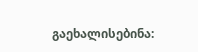გაეხალისებინა: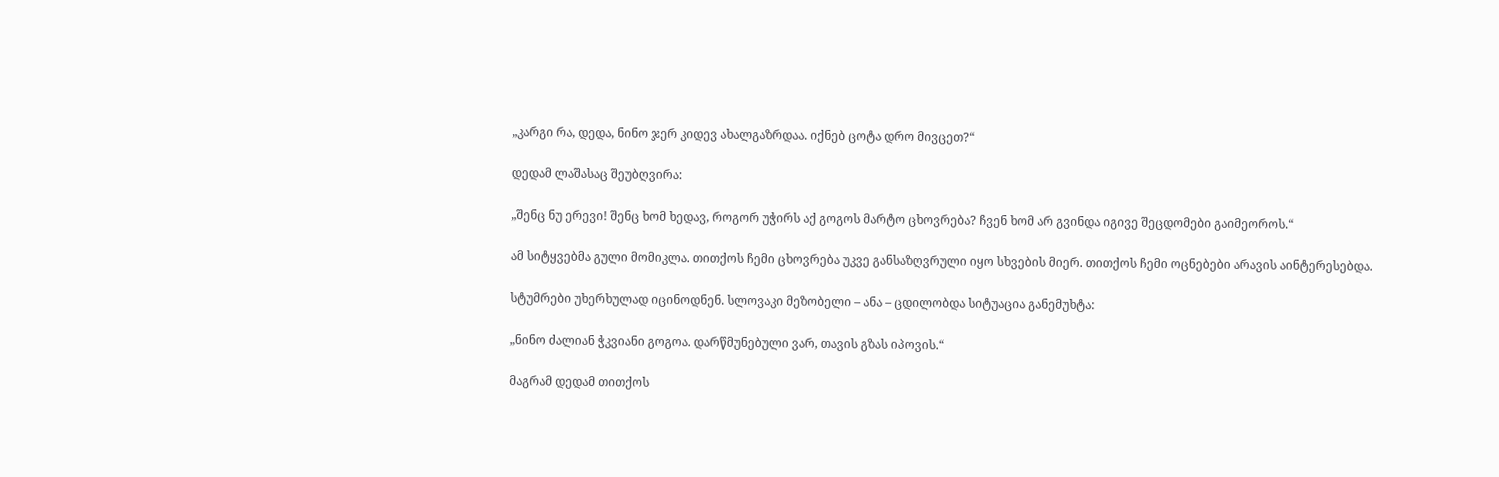„კარგი რა, დედა, ნინო ჯერ კიდევ ახალგაზრდაა. იქნებ ცოტა დრო მივცეთ?“

დედამ ლაშასაც შეუბღვირა:

„შენც ნუ ერევი! შენც ხომ ხედავ, როგორ უჭირს აქ გოგოს მარტო ცხოვრება? ჩვენ ხომ არ გვინდა იგივე შეცდომები გაიმეოროს.“

ამ სიტყვებმა გული მომიკლა. თითქოს ჩემი ცხოვრება უკვე განსაზღვრული იყო სხვების მიერ. თითქოს ჩემი ოცნებები არავის აინტერესებდა.

სტუმრები უხერხულად იცინოდნენ. სლოვაკი მეზობელი – ანა – ცდილობდა სიტუაცია განემუხტა:

„ნინო ძალიან ჭკვიანი გოგოა. დარწმუნებული ვარ, თავის გზას იპოვის.“

მაგრამ დედამ თითქოს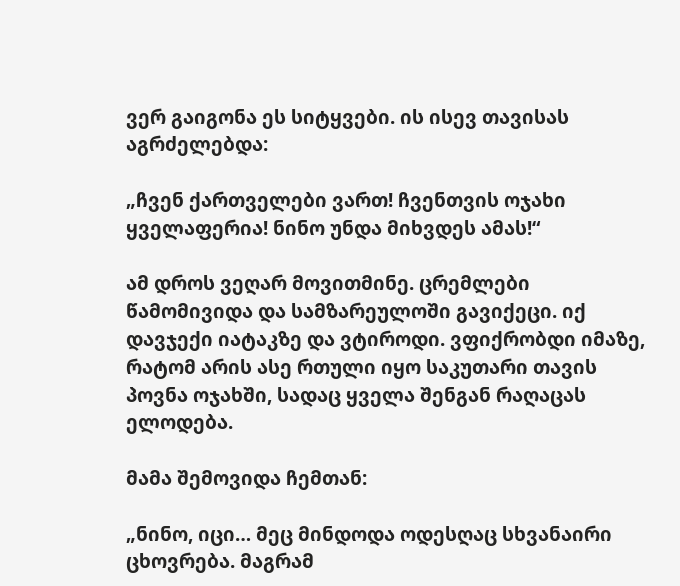ვერ გაიგონა ეს სიტყვები. ის ისევ თავისას აგრძელებდა:

„ჩვენ ქართველები ვართ! ჩვენთვის ოჯახი ყველაფერია! ნინო უნდა მიხვდეს ამას!“

ამ დროს ვეღარ მოვითმინე. ცრემლები წამომივიდა და სამზარეულოში გავიქეცი. იქ დავჯექი იატაკზე და ვტიროდი. ვფიქრობდი იმაზე, რატომ არის ასე რთული იყო საკუთარი თავის პოვნა ოჯახში, სადაც ყველა შენგან რაღაცას ელოდება.

მამა შემოვიდა ჩემთან:

„ნინო, იცი… მეც მინდოდა ოდესღაც სხვანაირი ცხოვრება. მაგრამ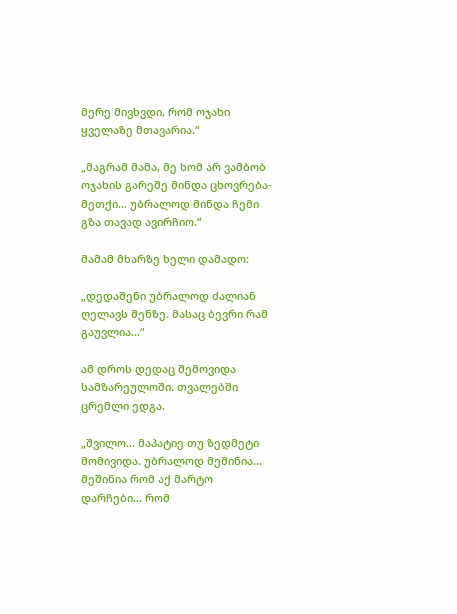მერე მივხვდი, რომ ოჯახი ყველაზე მთავარია.“

„მაგრამ მამა, მე ხომ არ ვამბობ ოჯახის გარეშე მინდა ცხოვრება-მეთქი… უბრალოდ მინდა ჩემი გზა თავად ავირჩიო.“

მამამ მხარზე ხელი დამადო:

„დედაშენი უბრალოდ ძალიან ღელავს შენზე. მასაც ბევრი რამ გაუვლია…“

ამ დროს დედაც შემოვიდა სამზარეულოში. თვალებში ცრემლი ედგა.

„შვილო… მაპატიე თუ ზედმეტი მომივიდა. უბრალოდ მეშინია… მეშინია რომ აქ მარტო დარჩები… რომ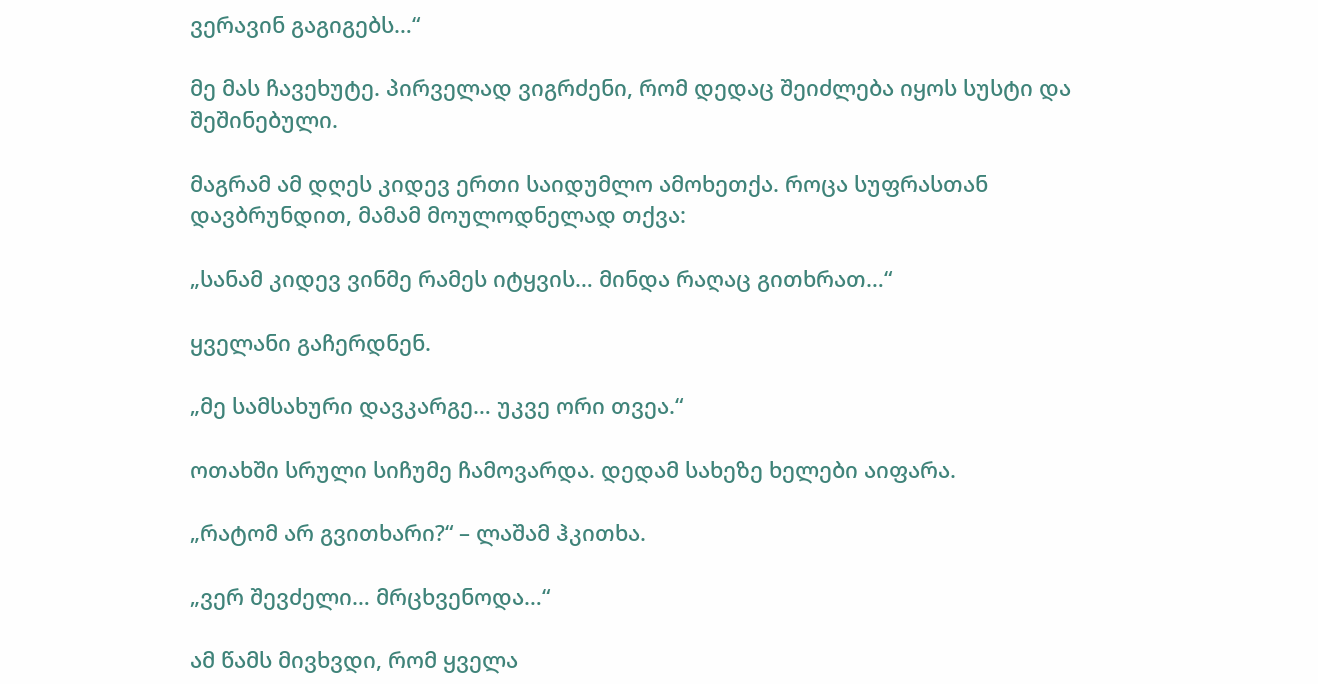ვერავინ გაგიგებს…“

მე მას ჩავეხუტე. პირველად ვიგრძენი, რომ დედაც შეიძლება იყოს სუსტი და შეშინებული.

მაგრამ ამ დღეს კიდევ ერთი საიდუმლო ამოხეთქა. როცა სუფრასთან დავბრუნდით, მამამ მოულოდნელად თქვა:

„სანამ კიდევ ვინმე რამეს იტყვის… მინდა რაღაც გითხრათ…“

ყველანი გაჩერდნენ.

„მე სამსახური დავკარგე… უკვე ორი თვეა.“

ოთახში სრული სიჩუმე ჩამოვარდა. დედამ სახეზე ხელები აიფარა.

„რატომ არ გვითხარი?“ – ლაშამ ჰკითხა.

„ვერ შევძელი… მრცხვენოდა…“

ამ წამს მივხვდი, რომ ყველა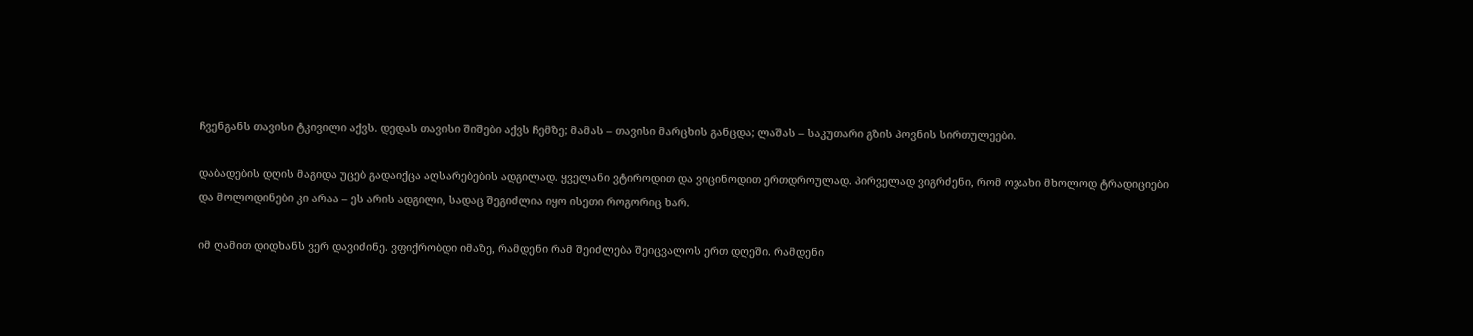ჩვენგანს თავისი ტკივილი აქვს. დედას თავისი შიშები აქვს ჩემზე; მამას – თავისი მარცხის განცდა; ლაშას – საკუთარი გზის პოვნის სირთულეები.

დაბადების დღის მაგიდა უცებ გადაიქცა აღსარებების ადგილად. ყველანი ვტიროდით და ვიცინოდით ერთდროულად. პირველად ვიგრძენი, რომ ოჯახი მხოლოდ ტრადიციები და მოლოდინები კი არაა – ეს არის ადგილი, სადაც შეგიძლია იყო ისეთი როგორიც ხარ.

იმ ღამით დიდხანს ვერ დავიძინე. ვფიქრობდი იმაზე, რამდენი რამ შეიძლება შეიცვალოს ერთ დღეში. რამდენი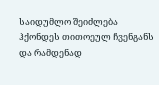საიდუმლო შეიძლება ჰქონდეს თითოეულ ჩვენგანს და რამდენად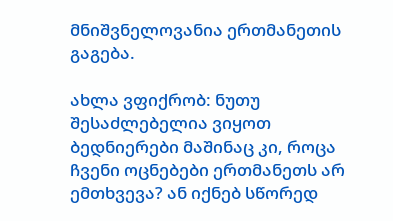მნიშვნელოვანია ერთმანეთის გაგება.

ახლა ვფიქრობ: ნუთუ შესაძლებელია ვიყოთ ბედნიერები მაშინაც კი, როცა ჩვენი ოცნებები ერთმანეთს არ ემთხვევა? ან იქნებ სწორედ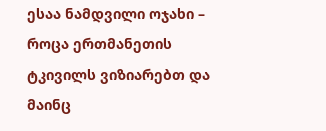ესაა ნამდვილი ოჯახი – როცა ერთმანეთის ტკივილს ვიზიარებთ და მაინც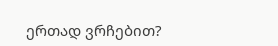ერთად ვრჩებით?